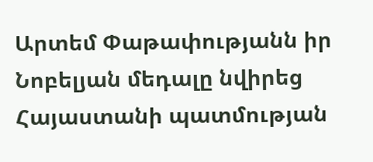Արտեմ Փաթափությանն իր Նոբելյան մեդալը նվիրեց Հայաստանի պատմության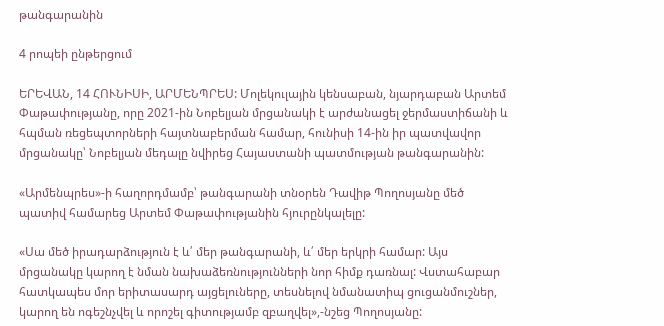թանգարանին

4 րոպեի ընթերցում

ԵՐԵՎԱՆ, 14 ՀՈՒՆԻՍԻ, ԱՐՄԵՆՊՐԵՍ: Մոլեկուլային կենսաբան, նյարդաբան Արտեմ Փաթափությանը, որը 2021-ին Նոբելյան մրցանակի է արժանացել ջերմաստիճանի և հպման ռեցեպտորների հայտնաբերման համար, հունիսի 14-ին իր պատվավոր մրցանակը՝ Նոբելյան մեդալը նվիրեց Հայաստանի պատմության թանգարանին:

«Արմենպրես»-ի հաղորդմամբ՝ թանգարանի տնօրեն Դավիթ Պողոսյանը մեծ պատիվ համարեց Արտեմ Փաթափությանին հյուրընկալելը:

«Սա մեծ իրադարձություն է և՛ մեր թանգարանի, և՛ մեր երկրի համար: Այս մրցանակը կարող է նման նախաձեռնությունների նոր հիմք դառնալ: Վստահաբար հատկապես մոր երիտասարդ այցելուները, տեսնելով նմանատիպ ցուցանմուշներ, կարող են ոգեշնչվել և որոշել գիտությամբ զբաղվել»,-նշեց Պողոսյանը: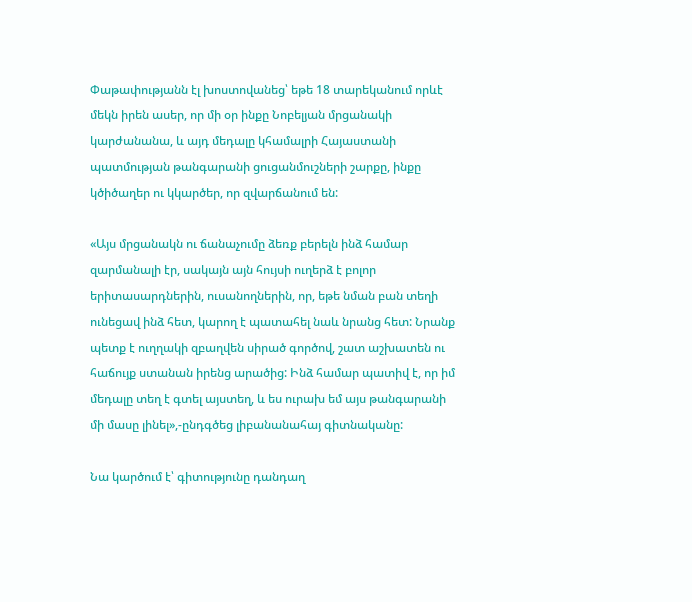Փաթափությանն էլ խոստովանեց՝ եթե 18 տարեկանում որևէ մեկն իրեն ասեր, որ մի օր ինքը Նոբելյան մրցանակի կարժանանա, և այդ մեդալը կհամալրի Հայաստանի պատմության թանգարանի ցուցանմուշների շարքը, ինքը կծիծաղեր ու կկարծեր, որ զվարճանում են:

«Այս մրցանակն ու ճանաչումը ձեռք բերելն ինձ համար զարմանալի էր, սակայն այն հույսի ուղերձ է բոլոր երիտասարդներին, ուսանողներին, որ, եթե նման բան տեղի ունեցավ ինձ հետ, կարող է պատահել նաև նրանց հետ: Նրանք պետք է ուղղակի զբաղվեն սիրած գործով, շատ աշխատեն ու հաճույք ստանան իրենց արածից: Ինձ համար պատիվ է, որ իմ մեդալը տեղ է գտել այստեղ, և ես ուրախ եմ այս թանգարանի մի մասը լինել»,-ընդգծեց լիբանանահայ գիտնականը:

Նա կարծում է՝ գիտությունը դանդաղ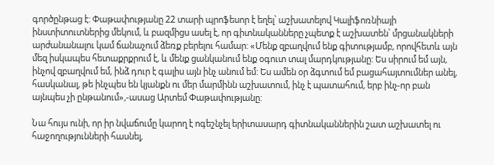գործընթաց է: Փաթափությանը 22 տարի պրոֆեսոր է եղել՝ աշխատելով Կալիֆոռնիայի ինստիտուտներից մեկում, և բազմիցս ասել է, որ գիտնականները չպետք է աշխատեն՝ մրցանակների արժանանալու կամ ճանաչում ձեռք բերելու համար: «Մենք զբաղվում ենք գիտությամբ, որովհետև այն մեզ իսկապես հետաքրքրում է, և մենք ցանկանում ենք օգուտ տալ մարդկությանը: Ես սիրում եմ այն, ինչով զբաղվում եմ, ինձ դուր է գալիս այն ինչ անում եմ: Ես ամեն օր ձգտում եմ բացահայտումներ անել, հասկանալ, թե ինչպես են կյանքն ու մեր մարմինն աշխատում, ինչ է պատահում, երբ ինչ-որ բան այնպես չի ընթանում»,-ասաց Արտեմ Փաթափությանը:

Նա հույս ունի, որ իր նվաճումը կարող է ոգեշնչել երիտասարդ գիտնականներին շատ աշխատել ու հաջողությունների հասնել,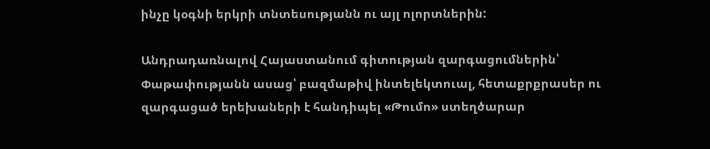ինչը կօգնի երկրի տնտեսությանն ու այլ ոլորտներին:

Անդրադառնալով Հայաստանում գիտության զարգացումներին՝ Փաթափությանն ասաց՝ բազմաթիվ ինտելեկտուալ, հետաքրքրասեր ու զարգացած երեխաների է հանդիպել «Թումո» ստեղծարար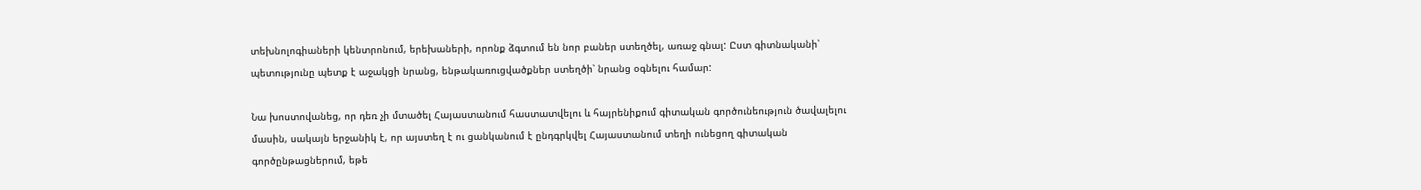տեխնոլոգիաների կենտրոնում, երեխաների, որոնք ձգտում են նոր բաներ ստեղծել, առաջ գնալ: Ըստ գիտնականի՝ պետությունը պետք է աջակցի նրանց, ենթակառուցվածքներ ստեղծի՝ նրանց օգնելու համար:

Նա խոստովանեց, որ դեռ չի մտածել Հայաստանում հաստատվելու և հայրենիքում գիտական գործունեություն ծավալելու մասին, սակայն երջանիկ է, որ այստեղ է ու ցանկանում է ընդգրկվել Հայաստանում տեղի ունեցող գիտական գործընթացներում, եթե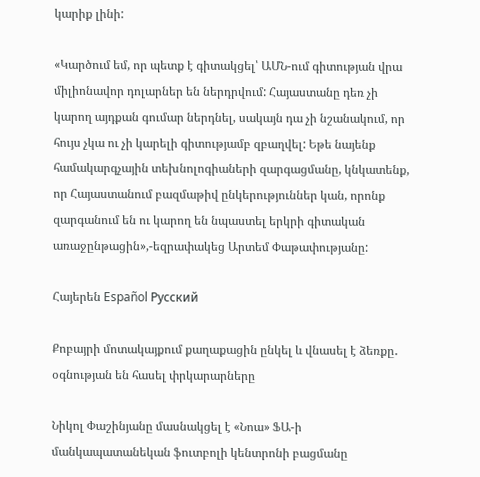կարիք լինի:

«Կարծում եմ, որ պետք է գիտակցել՝ ԱՄՆ-ում գիտության վրա միլիոնավոր դոլարներ են ներդրվում: Հայաստանը դեռ չի կարող այդքան գումար ներդնել, սակայն դա չի նշանակում, որ հույս չկա ու չի կարելի գիտությամբ զբաղվել: Եթե նայենք համակարգչային տեխնոլոգիաների զարգացմանը, կնկատենք, որ Հայաստանում բազմաթիվ ընկերություններ կան, որոնք զարգանում են ու կարող են նպաստել երկրի գիտական առաջընթացին»,-եզրափակեց Արտեմ Փաթափությանը:

Հայերեն Español Русский

Քոբայրի մոտակայքում քաղաքացին ընկել և վնասել է ձեռքը․ օգնության են հասել փրկարարները

Նիկոլ Փաշինյանը մասնակցել է «Նոա» ՖԱ-ի մանկապատանեկան ֆուտբոլի կենտրոնի բացմանը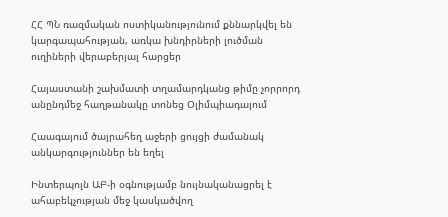ՀՀ ՊՆ ռազմական ոստիկանությունում քննարկվել են կարգապահության, առկա խնդիրների լուծման ուղիների վերաբերյալ հարցեր

Հայաստանի շախմատի տղամարդկանց թիմը չորրորդ անընդմեջ հաղթանակը տոնեց Օլիմպիադայում

Հաագայում ծայրահեղ աջերի ցույցի ժամանակ անկարգություններ են եղել

Ինտերպոլն ԱԲ-ի օգնությամբ նույնականացրել է ահաբեկչության մեջ կասկածվող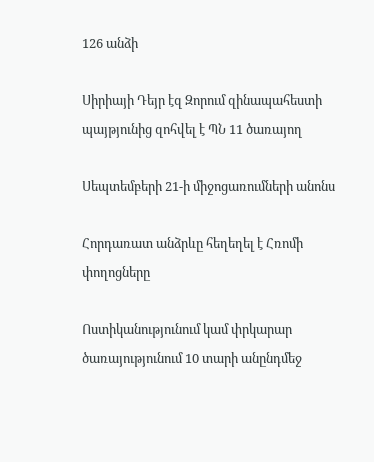126 անձի

Սիրիայի Դեյր էզ Զորում զինապահեստի պայթյունից զոհվել է ՊՆ 11 ծառայող

Սեպտեմբերի 21-ի միջոցառումների անոնս

Հորդառատ անձրևը հեղեղել է Հռոմի փողոցները

Ոստիկանությունում կամ փրկարար ծառայությունում 10 տարի անընդմեջ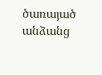ծառայած անձանց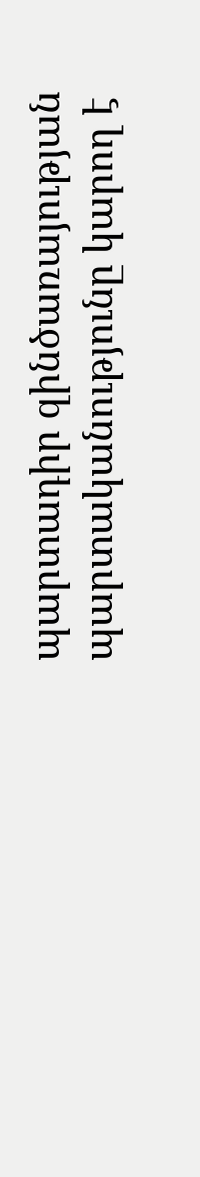պարտադիր զինծառայության պարտականությունը կարող է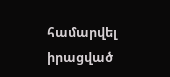համարվել իրացված